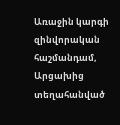Առաջին կարգի զինվորական հաշմանդամ, Արցախից տեղահանված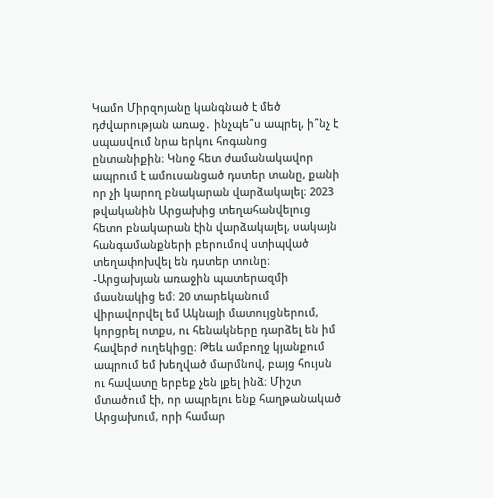Կամո Միրզոյանը կանգնած է մեծ դժվարության առաջ․ ինչպե՞ս ապրել, ի՞նչ է սպասվում նրա երկու հոգանոց ընտանիքին։ Կնոջ հետ ժամանակավոր ապրում է ամուսանցած դստեր տանը, քանի որ չի կարող բնակարան վարձակալել։ 2023 թվականին Արցախից տեղահանվելուց հետո բնակարան էին վարձակալել, սակայն հանգամանքների բերումով ստիպված տեղափոխվել են դստեր տունը։
-Արցախյան առաջին պատերազմի մասնակից եմ։ 20 տարեկանում վիրավորվել եմ Ակնայի մատույցներում, կորցրել ոտքս, ու հենակները դարձել են իմ հավերժ ուղեկիցը։ Թեև ամբողջ կյանքում ապրում եմ խեղված մարմնով, բայց հույսն ու հավատը երբեք չեն լքել ինձ։ Միշտ մտածում էի, որ ապրելու ենք հաղթանակած Արցախում, որի համար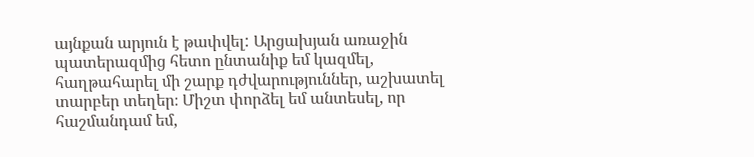այնքան արյուն է թափվել: Արցախյան առաջին պատերազմից հետո ընտանիք եմ կազմել, հաղթահարել մի շարք դժվարություններ, աշխատել տարբեր տեղեր։ Միշտ փորձել եմ անտեսել, որ հաշմանդամ եմ,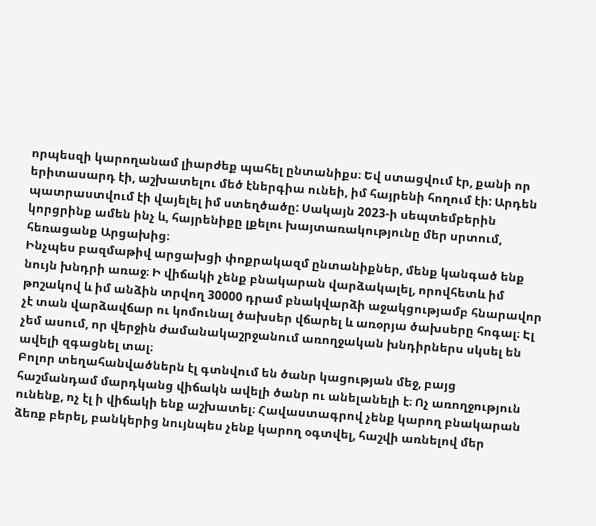որպեսզի կարողանամ լիարժեք պահել ընտանիքս։ Եվ ստացվում էր, քանի որ երիտասարդ էի, աշխատելու մեծ էներգիա ունեի, իմ հայրենի հողում էի: Արդեն պատրաստվում էի վայելել իմ ստեղծածը: Սակայն 2023-ի սեպտեմբերին կորցրինք ամեն ինչ և, հայրենիքը լքելու խայտառակությունը մեր սրտում, հեռացանք Արցախից։
Ինչպես բազմաթիվ արցախցի փոքրակազմ ընտանիքներ, մենք կանգած ենք նույն խնդրի առաջ։ Ի վիճակի չենք բնակարան վարձակալել, որովհետև իմ թոշակով և իմ անձին տրվող 30000 դրամ բնակվարձի աջակցությամբ հնարավոր չէ տան վարձավճար ու կոմունալ ծախսեր վճարել և առօրյա ծախսերը հոգալ։ Էլ չեմ ասում, որ վերջին ժամանակաշրջանում առողջական խնդիրներս սկսել են ավելի զգացնել տալ։
Բոլոր տեղահանվածներն էլ գտնվում են ծանր կացության մեջ, բայց հաշմանդամ մարդկանց վիճակն ավելի ծանր ու անելանելի է։ Ոչ առողջություն ունենք, ոչ էլ ի վիճակի ենք աշխատել։ Հավաստագրով չենք կարող բնակարան ձեռք բերել, բանկերից նույնպես չենք կարող օգտվել, հաշվի առնելով մեր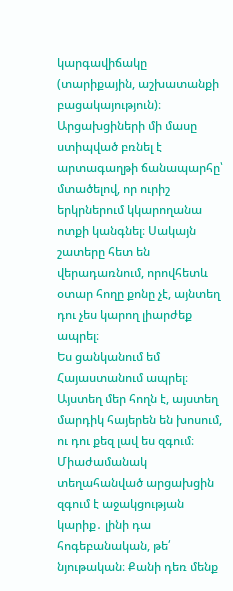կարգավիճակը (տարիքային, աշխատանքի բացակայություն)։
Արցախցիների մի մասը ստիպված բռնել է արտագաղթի ճանապարհը՝ մտածելով, որ ուրիշ երկրներում կկարողանա ոտքի կանգնել։ Սակայն շատերը հետ են վերադառնում, որովհետև օտար հողը քոնը չէ, այնտեղ դու չես կարող լիարժեք ապրել։
Ես ցանկանում եմ Հայաստանում ապրել։ Այստեղ մեր հողն է, այստեղ մարդիկ հայերեն են խոսում, ու դու քեզ լավ ես զգում։ Միաժամանակ տեղահանված արցախցին զգում է աջակցության կարիք․ լինի դա հոգեբանական, թե՛ նյութական։ Քանի դեռ մենք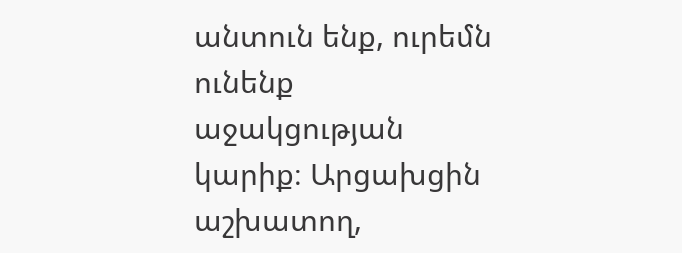անտուն ենք, ուրեմն ունենք աջակցության կարիք։ Արցախցին աշխատող,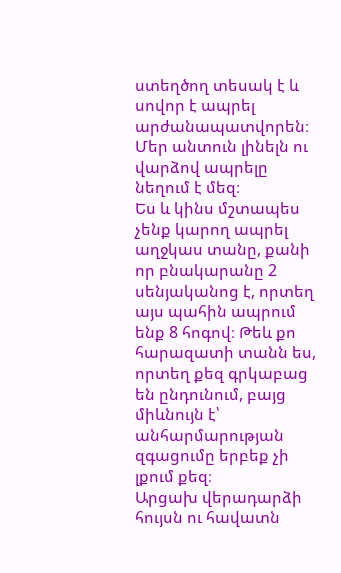ստեղծող տեսակ է և սովոր է ապրել արժանապատվորեն։ Մեր անտուն լինելն ու վարձով ապրելը նեղում է մեզ։
Ես և կինս մշտապես չենք կարող ապրել աղջկաս տանը, քանի որ բնակարանը 2 սենյականոց է, որտեղ այս պահին ապրում ենք 8 հոգով։ Թեև քո հարազատի տանն ես, որտեղ քեզ գրկաբաց են ընդունում, բայց միևնույն է՝ անհարմարության զգացումը երբեք չի լքում քեզ։
Արցախ վերադարձի հույսն ու հավատն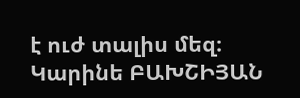է ուժ տալիս մեզ։
Կարինե ԲԱԽՇԻՅԱՆ